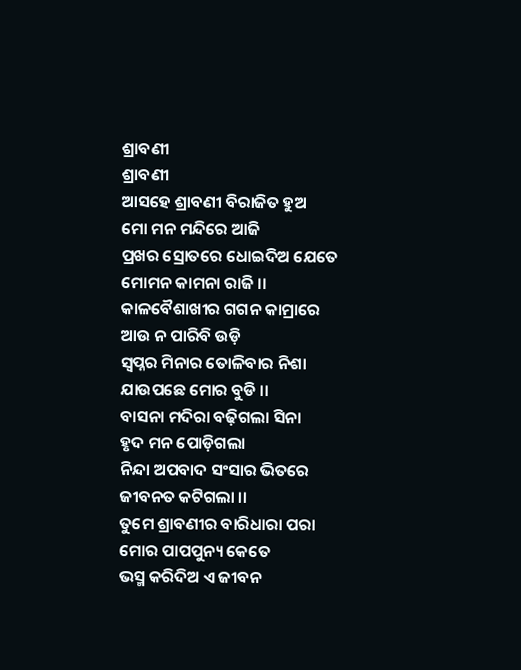ଶ୍ରାବଣୀ
ଶ୍ରାବଣୀ
ଆସହେ ଶ୍ରାବଣୀ ବିରାଜିତ ହୁଅ
ମୋ ମନ ମନ୍ଦିରେ ଆଜି
ପ୍ରଖର ସ୍ରୋତରେ ଧୋଇଦିଅ ଯେତେ
ମୋମନ କାମନା ରାଜି ।।
କାଳବୈଶାଖୀର ଗଗନ କାମ୍ରାରେ
ଆଉ ନ ପାରିବି ଉଡ଼ି
ସ୍ୱପ୍ନର ମିନାର ତୋଳିବାର ନିଶା
ଯାଉପଛେ ମୋର ବୁଡି ।।
ବାସନା ମଦିରା ବଢ଼ିଗଲା ସିନା
ହୃଦ ମନ ପୋଡ଼ିଗଲା
ନିନ୍ଦା ଅପବାଦ ସଂସାର ଭିତରେ
ଜୀବନତ କଟିଗଲା ।।
ତୁମେ ଶ୍ରାବଣୀର ବାରିଧାରା ପରା
ମୋର ପାପପୁନ୍ୟ କେତେ
ଭସ୍ମ କରିଦିଅ ଏ ଜୀବନ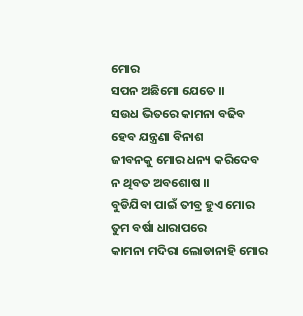ମୋର
ସପନ ଅଛିମୋ ଯେତେ ।।
ସଉଧ ଭିତରେ କାମନା ବଢିବ
ହେବ ଯନ୍ତ୍ରଣା ବିନାଶ
ଜୀବନକୁ ମୋର ଧନ୍ୟ କରିଦେବ
ନ ଥିବତ ଅବଶୋଷ ।।
ବୁଡିଯିବା ପାଇଁ ତୀବ୍ର ହୁଏ ମୋର
ତୁମ ବର୍ଷା ଧାରାପରେ
କାମନା ମଦିରା ଲୋଡାନାହି ମୋର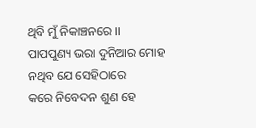ଥିବି ମୁଁ ନିକାଞ୍ଚନରେ ।।
ପାପପୁଣ୍ୟ ଭରା ଦୁନିଆର ମୋହ
ନଥିବ ଯେ ସେହିଠାରେ
କରେ ନିବେଦନ ଶୁଣ ହେ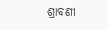ଶ୍ରାବଣୀ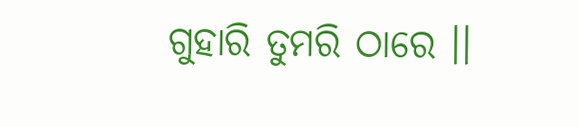ଗୁହାରି ତୁମରି ଠାରେ ।।